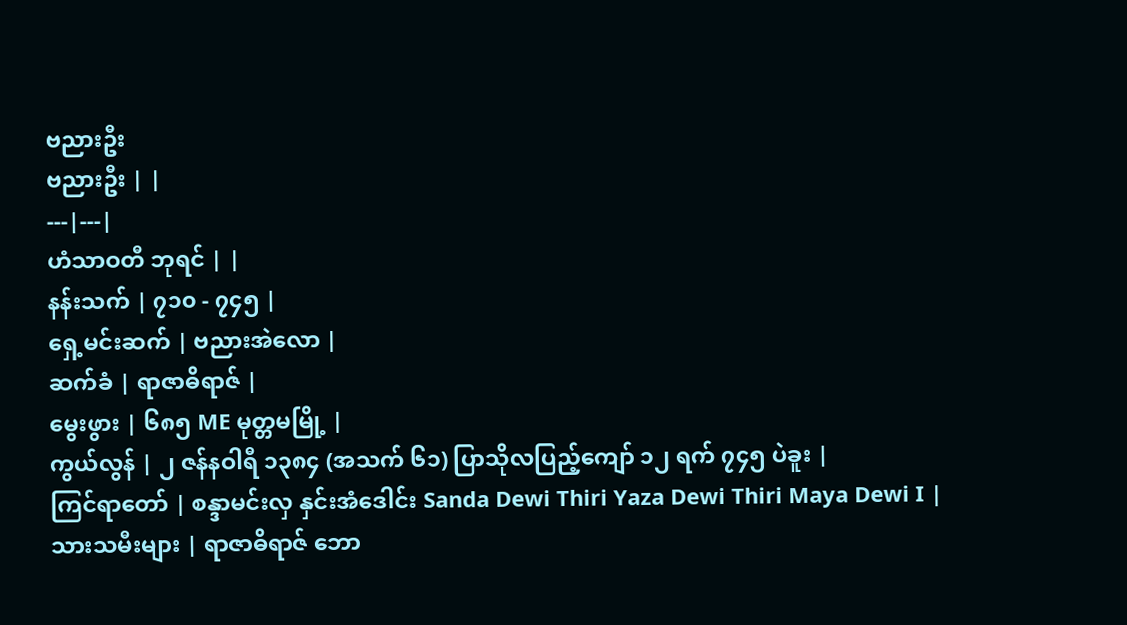ဗညားဦး
ဗညားဦး | |
---|---|
ဟံသာဝတီ ဘုရင် | |
နန်းသက် | ၇၁၀ - ၇၄၅ |
ရှေ့မင်းဆက် | ဗညားအဲလော |
ဆက်ခံ | ရာဇာဓိရာဇ် |
မွေးဖွား | ၆၈၅ ME မုတ္တမမြို့ |
ကွယ်လွန် | ၂ ဇန်နဝါရီ ၁၃၈၄ (အသက် ၆၁) ပြာသိုလပြည့်ကျော် ၁၂ ရက် ၇၄၅ ပဲခူး |
ကြင်ရာတော် | စန္ဒာမင်းလှ နှင်းအံဒေါင်း Sanda Dewi Thiri Yaza Dewi Thiri Maya Dewi I |
သားသမီးများ | ရာဇာဓိရာဇ် ဘော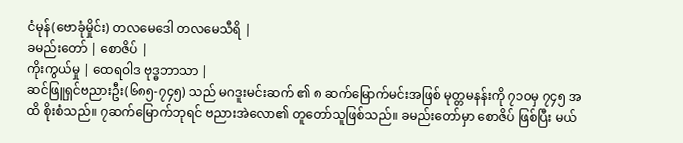ငံမုန်(ဗောခုံမှိုင်း) တလမေဒေါ တလမေသီရိ |
ခမည်းတော် | စောဇိပ် |
ကိုးကွယ်မှု | ထေရဝါဒ ဗုဒ္ဓဘာသာ |
ဆင်ဖြူရှင်ဗညားဦး(၆၈၅-၇၄၅) သည် မဂဒူးမင်းဆက် ၏ ၈ ဆက်မြောက်မင်းအဖြစ် မုတ္တမနန်းကို ၇၁၀မှ ၇၄၅ အထိ စိုးစံသည်။ ၇ဆက်မြောက်ဘုရင် ဗညားအဲလော၏ တူတော်သူဖြစ်သည်။ ခမည်းတော်မှာ စောဇိပ် ဖြစ်ပြီး မယ်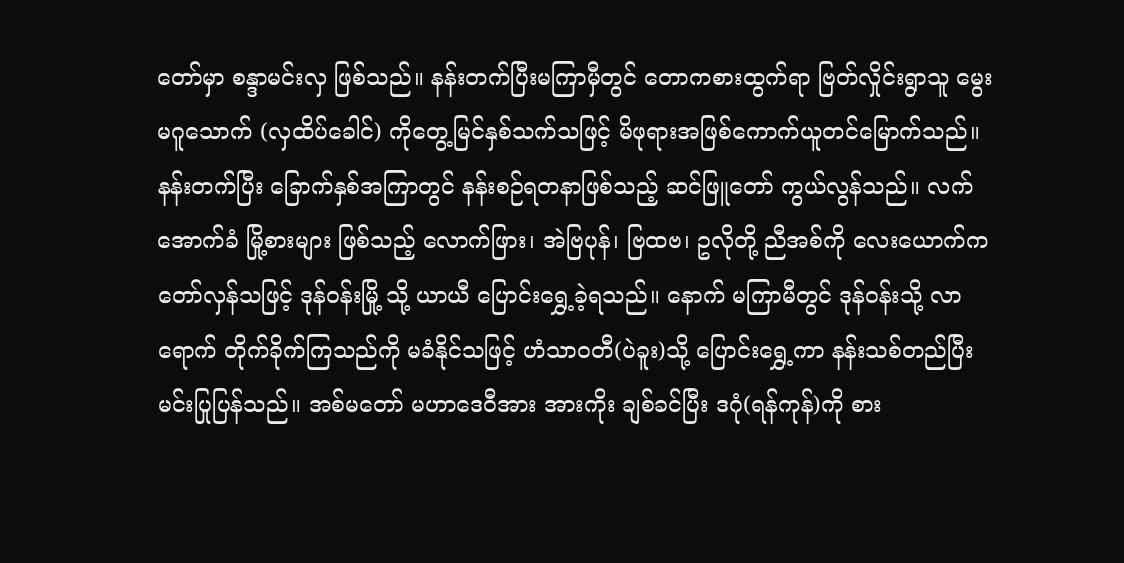တော်မှာ စန္ဒာမင်းလှ ဖြစ်သည်။ နန်းတက်ပြီးမကြာမှီတွင် တောကစားထွက်ရာ ဗြတ်လှိုင်းရွာသူ မွေးမဂူသောက် (လှထိပ်ခေါင်) ကိုတွေ့မြင်နှစ်သက်သဖြင့် မိဖုရားအဖြစ်ကောက်ယူတင်မြောက်သည်။ နန်းတက်ပြီး ခြောက်နှစ်အကြာတွင် နန်းစဉ်ရတနာဖြစ်သည့် ဆင်ဖြူတော် ကွယ်လွန်သည်။ လက်အောက်ခံ မြို့စားများ ဖြစ်သည့် လောက်ဖြား၊ အဲဗြပုန်၊ ဗြထဗ၊ ဥလိုတို့ ညီအစ်ကို လေးယောက်က တော်လှန်သဖြင့် ဒုန်ဝန်းမြို့ သို့ ယာယီ ပြောင်းရွှေ့ခဲ့ရသည်။ နောက် မကြာမီတွင် ဒုန်ဝန်းသို့ လာရောက် တိုက်ခိုက်ကြသည်ကို မခံနိုင်သဖြင့် ဟံသာဝတီ(ပဲခူး)သို့ ပြောင်းရွှေ့ကာ နန်းသစ်တည်ပြီး မင်းပြုပြန်သည်။ အစ်မတော် မဟာဒေဝီအား အားကိုး ချစ်ခင်ပြီး ဒဂုံ(ရန်ကုန်)ကို စား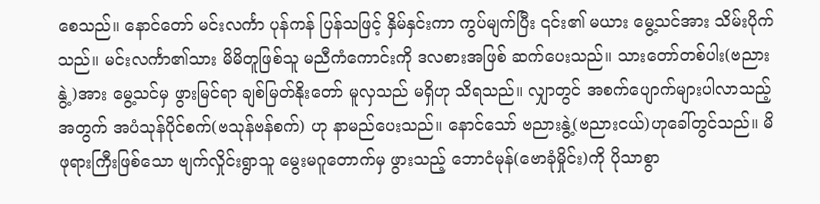စေသည်။ နောင်တော် မင်းလင်္ကာ ပုန်ကန် ပြန်သဖြင့် နှိမ်နှင်းကာ ကွပ်မျက်ပြီး ၎င်း၏ မယား မွေ့သင်အား သိမ်းပိုက်သည်။ မင်းလင်္ကာ၏သား မိမိတူဖြစ်သူ မညီကံကောင်းကို ဒလစားအဖြစ် ဆက်ပေးသည်။ သားတော်တစ်ပါး(ဗညားနွဲ့)အား မွေ့သင်မှ ဖွားမြင်ရာ ချစ်မြတ်နိုးတော် မူလှသည် မရှိဟု သိရသည်။ လျှာတွင် အစက်ပျောက်များပါလာသည့်အတွက် အပံသုန်ပိုင်စက်(ဗသုန်ဗန်စက်) ဟု နာမည်ပေးသည်။ နောင်သော် ဗညားနွဲ့(ဗညားငယ်)ဟုခေါ်တွင်သည်။ မိဖုရားကြီးဖြစ်သော ဗျက်လှိုင်းရွာသူ မွေးမဂူတောက်မှ ဖွားသည့် ဘောငံမုန်(ဗောခုံမှိုင်း)ကို ပိုသာစွာ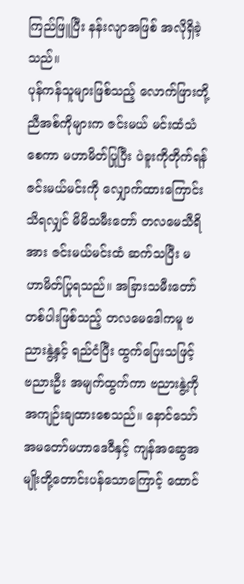ကြည်ဖြူပြီး နန်းလျာအဖြစ် အလိုရှိခဲ့သည်။
ပုန်ကန်သူများဖြစ်သည့် လောက်ဖြားတို့ ညီအစ်ကိုများက ဇင်းမယ် မင်းထံသံစေကာ မဟာမိတ်ပြုပြီး ပဲခူးကိုတိုက်ရန် ဇင်းမယ်မင်းကို လျှောက်ထားကြောင်းသိရလျှင် မိမိသမီးတော် တလမေသီရိအား ဇင်းမယ်မင်းထံ ဆက်သပြီး မဟာမိတ်ပြုရသည်။ အခြားသမီးတော်တစ်ပါးဖြစ်သည့် တလမေဒေါကမူ ဗညားနွဲ့နှင့် ရည်ငံပြီး ထွက်ပြေးသဖြင့် ဗညားဦး အမျက်ထွက်ကာ ဗညားနွဲ့ကို အကျဉ်းချထားစေသည်။ နောင်သော် အမတော်မဟာဒေဝီနှင့် ကျန်အဆွေအမျိုးတို့တောင်းပန်သောကြောင့် ထောင်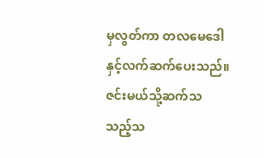မှလွတ်ကာ တလမေဒေါ နှင့်လက်ဆက်ပေးသည်။ ဇင်းမယ်သို့ဆက်သ သည့်သ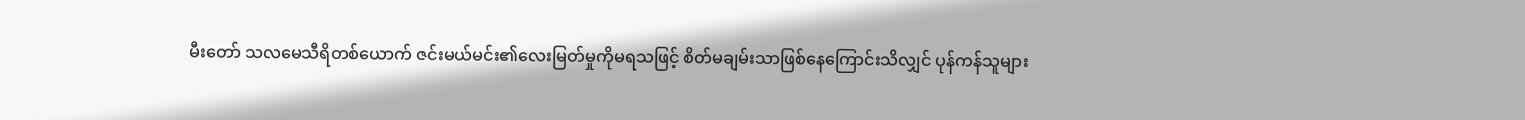မီးတော် သလမေသီရိတစ်ယောက် ဇင်းမယ်မင်း၏လေးမြတ်မှုကိုမရသဖြင့် စိတ်မချမ်းသာဖြစ်နေကြောင်းသိလျှင် ပုန်ကန်သူများ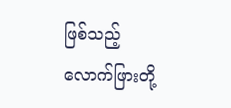ဖြစ်သည့် လောက်ဖြားတို့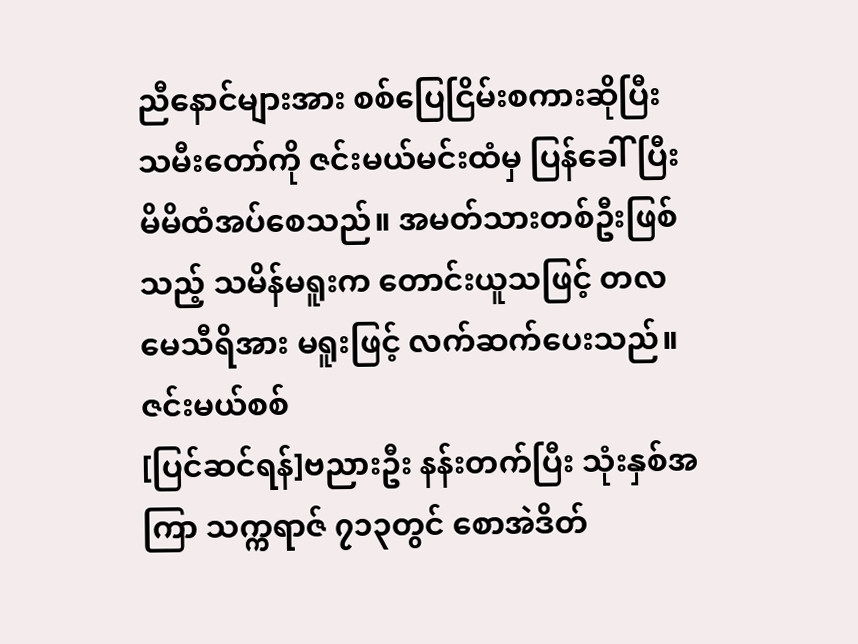ညီနောင်များအား စစ်ပြေငြိမ်းစကားဆိုပြီး သမီးတော်ကို ဇင်းမယ်မင်းထံမှ ပြန်ခေါ်ပြီး မိမိထံအပ်စေသည်။ အမတ်သားတစ်ဦးဖြစ်သည့် သမိန်မရူးက တောင်းယူသဖြင့် တလမေသီရိအား မရူးဖြင့် လက်ဆက်ပေးသည်။
ဇင်းမယ်စစ်
[ပြင်ဆင်ရန်]ဗညားဦး နန်းတက်ပြီး သုံးနှစ်အကြာ သက္ကရာဇ် ၇၁၃တွင် စောအဲဒိတ်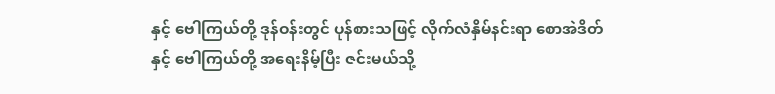နှင့် ဗေါကြယ်တို့ ဒုန်ဝန်းတွင် ပုန်စားသဖြင့် လိုက်လံနှိမ်နင်းရာ စောအဲဒိတ် နှင့် ဗေါကြယ်တို့ အရေးနိမ့်ပြီး ဇင်းမယ်သို့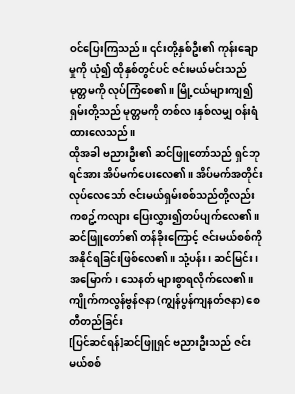ဝင်ပြေးကြသည်။ ၎င်းတို့နှစ်ဦး၏ ကုန်းချောမှုကို ယုံ၍ ထိုနှစ်တွင်ပင် ဇင်းမယ်မင်းသည် မုတ္တမကို လုပ်ကြံစေ၏။ မြို့ငယ်များကျ၍ ရှမ်းတို့သည် မုတ္တမကို တစ်လ၊နှစ်လမျှ ဝန်းရံထားလေသည်။
ထိုအခါ ဗညားဦး၏ ဆင်ဖြူတော်သည် ရှင်ဘုရင်အား အိပ်မက်ပေးလေ၏။ အိပ်မက်အတိုင်း လုပ်လေသော် ဇင်းမယ်ရှမ်းစစ်သည်တို့လည်း ကစဥ့်ကလျား ပြေးလွှား၍တပ်ပျက်လေ၏။ ဆင်ဖြူတော်၏ တန်ခိုးကြောင့် ဇင်းမယ်စစ်ကို အနိုင်ရခြင်းဖြစ်လေ၏။ သုံ့ပန်း၊ ဆင်မြင်း၊ အမြောက်၊ သေနတ် များစွာရလိုက်လေ၏။
ကျိုက်ကလွန်ဗွန်ဇနာ (ကျွန်ပွန်ကျနတ်ဇနာ) စေတီတည်ခြင်း
[ပြင်ဆင်ရန်]ဆင်ဖြူရှင် ဗညားဦးသည် ဇင်းမယ်စစ်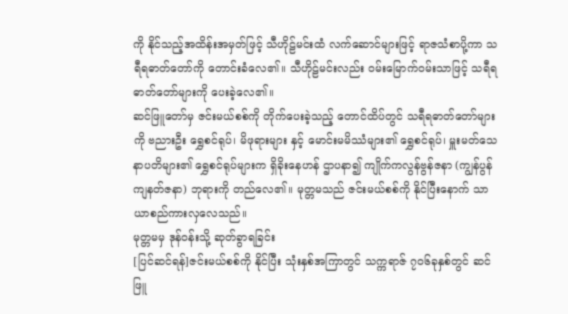ကို နိုင်သည့်အထိန်းအမှတ်ဖြင့် သီဟိုဠ်မင်းထံ လက်ဆောင်များဖြင့် ရာဇသံစာပို့ကာ သရီရဓာတ်တော်ကို တောင်းခံလေ၏။ သီဟိုဠ်မင်းလည်း ဝမ်းမြောက်ဝမ်းသာဖြင့် သရီရဓာတ်တော်များကို ပေးခဲ့လေ၏။
ဆင်ဖြူတော်မှ ဇင်းမယ်စစ်ကို တိုက်ပေးခဲ့သည့် တောင်ထိပ်တွင် သရီရဓာတ်တော်များကို ဗညားဦး ရွှေစင်ရုပ်၊ မိဖုရားများ နှင့် မောင်းမမိဿံများ၏ ရွှေစင်ရုပ်၊ မှူးမတ်သေနာပတိများ၏ ရွှေစင်ရုပ်များက ရှိခိုးနေဟန် ဌာပနာ၍ ကျိုက်ကလွန်ဗွန်ဇနာ (ကျွန်ပွန်ကျနတ်ဇနာ) ဘုရားကို တည်လေ၏။ မုတ္တမသည် ဇင်းမယ်စစ်ကို နိုင်ပြီးနောက် သာယာစည်ကားလှလေသည်။
မုတ္တမမှ ဒုန်ဝန်းသို့ ဆုတ်ခွာရခြင်း
[ပြင်ဆင်ရန်]ဇင်းမယ်စစ်ကို နိုင်ပြီး သုံးနှစ်အကြာတွင် သက္ကရာဇ် ၇၀၆ခုနှစ်တွင် ဆင်ဖြူ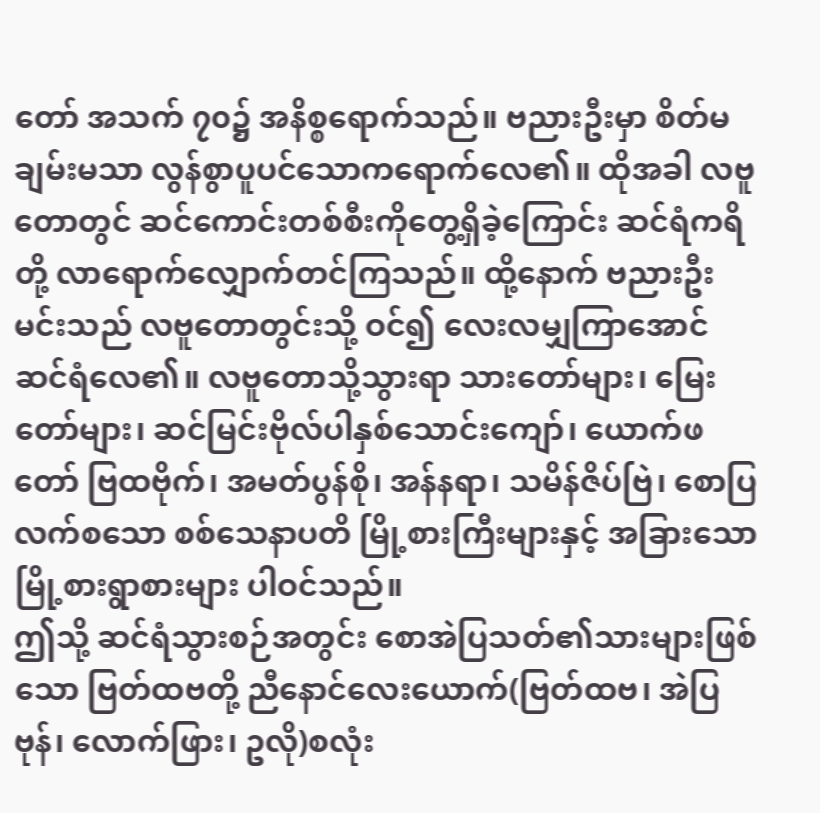တော် အသက် ၇၀၌ အနိစ္စရောက်သည်။ ဗညားဦးမှာ စိတ်မချမ်းမသာ လွန်စွာပူပင်သောကရောက်လေ၏။ ထိုအခါ လဗူတောတွင် ဆင်ကောင်းတစ်စီးကိုတွေ့ရှိခဲ့ကြောင်း ဆင်ရံကရိတို့ လာရောက်လျှောက်တင်ကြသည်။ ထို့နောက် ဗညားဦးမင်းသည် လဗူတောတွင်းသို့ ဝင်၍ လေးလမျှကြာအောင် ဆင်ရံလေ၏။ လဗူတောသို့သွားရာ သားတော်များ၊ မြေးတော်များ၊ ဆင်မြင်းဗိုလ်ပါနှစ်သောင်းကျော်၊ ယောက်ဖတော် ဗြထဗိုက်၊ အမတ်ပွန်စို၊ အန်နရာ၊ သမိန်ဇိပ်ဗြဲ၊ စောပြလက်စသော စစ်သေနာပတိ မြို့စားကြီးများနှင့် အခြားသော မြို့စားရွာစားများ ပါဝင်သည်။
ဤသို့ ဆင်ရံသွားစဉ်အတွင်း စောအဲပြသတ်၏သားများဖြစ်သော ဗြတ်ထဗတို့ ညီနောင်လေးယောက်(ဗြတ်ထဗ၊ အဲပြဗုန်၊ လောက်ဖြား၊ ဥလို)စလုံး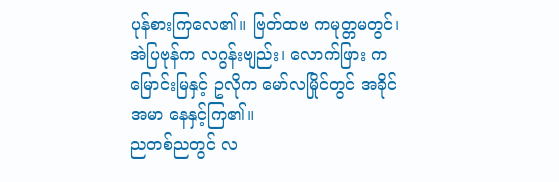ပုန်စားကြလေ၏။ ဗြတ်ထဗ ကမုတ္တမတွင်၊ အဲပြဗုန်က လဂွန်းဗျည်း၊ လောက်ဖြား ကမြောင်းမြနှင့် ဥလိုက မော်လမြိုင်တွင် အခိုင်အမာ နေနှင့်ကြ၏။
ညတစ်ညတွင် လ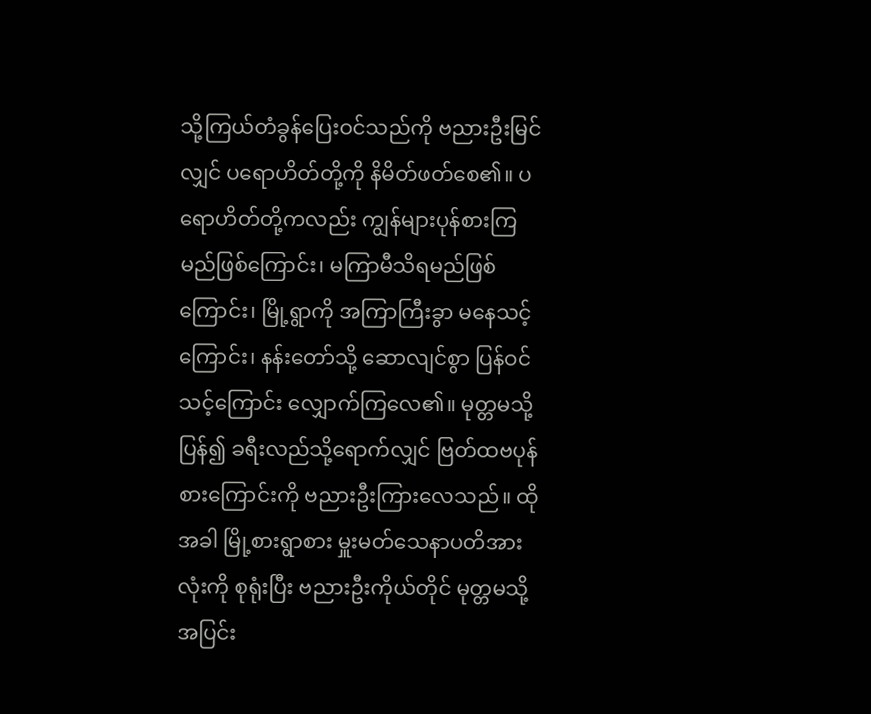သို့ကြယ်တံခွန်ပြေးဝင်သည်ကို ဗညားဦးမြင်လျှင် ပရောဟိတ်တို့ကို နိမိတ်ဖတ်စေ၏။ ပရောဟိတ်တို့ကလည်း ကျွန်များပုန်စားကြမည်ဖြစ်ကြောင်း၊ မကြာမီသိရမည်ဖြစ်ကြောင်း၊ မြို့ရွာကို အကြာကြီးခွာ မနေသင့်ကြောင်း၊ နန်းတော်သို့ ဆောလျင်စွာ ပြန်ဝင်သင့်ကြောင်း လျှောက်ကြလေ၏။ မုတ္တမသို့ပြန်၍ ခရီးလည်သို့ရောက်လျှင် ဗြတ်ထဗပုန်စားကြောင်းကို ဗညားဦးကြားလေသည်။ ထိုအခါ မြို့စားရွာစား မှူးမတ်သေနာပတိအားလုံးကို စုရုံးပြီး ဗညားဦးကိုယ်တိုင် မုတ္တမသို့အပြင်း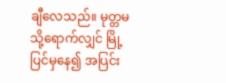ချီလေသည်။ မုတ္တမသို့ရောက်လျှင် မြို့ပြင်မှနေ၍ အပြင်း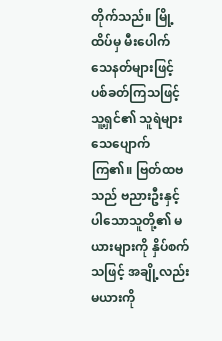တိုက်သည်။ မြို့ထိပ်မှ မီးပေါက်သေနတ်များဖြင့် ပစ်ခတ်ကြသဖြင့် သူ့ရှင်၏ သူရဲများ သေပျောက်ကြ၏။ ဗြတ်ထဗသည် ဗညားဦးနှင့် ပါသောသူတို့၏ မယားများကို နှိပ်စက်သဖြင့် အချို့လည်း မယားကို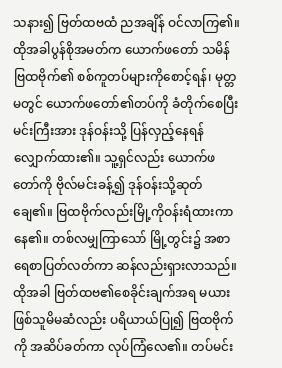သနား၍ ဗြတ်ထဗထံ ညအချိန် ဝင်လာကြ၏။ ထိုအခါပွန်စိုအမတ်က ယောက်ဖတော် သမိန်ဗြထဗိုက်၏ စစ်ကူတပ်များကိုစောင့်ရန်၊ မုတ္တမတွင် ယောက်ဖတော်၏တပ်ကို ခံတိုက်စေပြီး မင်းကြီးအား ဒုန်ဝန်းသို့ ပြန်လှည့်နေရန် လျှောက်ထား၏။ သူ့ရှင်လည်း ယောက်ဖတော်ကို ဗိုလ်မင်းခန့်၍ ဒုန်ဝန်းသို့ဆုတ်ချေ၏။ ဗြထဗိုက်လည်းမြို့ကိုဝန်းရံထားကာနေ၏။ တစ်လမျှကြာသော် မြို့တွင်း၌ အစာရေစာပြတ်လတ်ကာ ဆန်လည်းရှားလာသည်။ ထိုအခါ ဗြတ်ထဗ၏စေခိုင်းချက်အရ မယားဖြစ်သူမိမဆံလည်း ပရိယာယ်ပြု၍ ဗြထဗိုက်ကို အဆိပ်ခတ်ကာ လုပ်ကြံလေ၏။ တပ်မင်း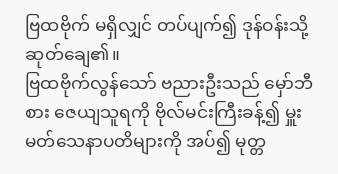ဗြထဗိုက် မရှိလျှင် တပ်ပျက်၍ ဒုန်ဝန်းသို့ဆုတ်ချေ၏။
ဗြထဗိုက်လွန်သော် ဗညားဦးသည် မှော်ဘီစား ဇေယျသူရကို ဗိုလ်မင်းကြီးခန့်၍ မှူးမတ်သေနာပတိများကို အပ်၍ မုတ္တ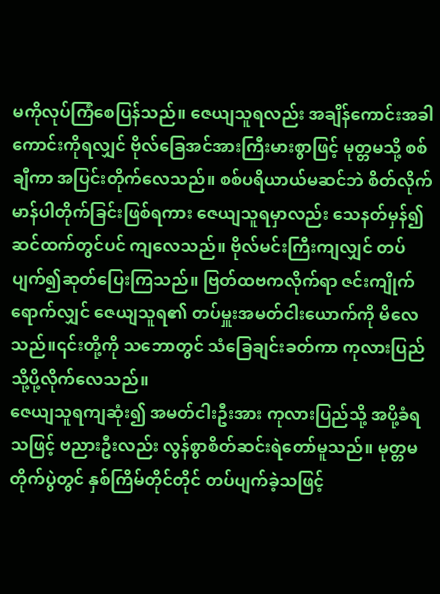မကိုလုပ်ကြံစေပြန်သည်။ ဇေယျသူရလည်း အချိန်ကောင်းအခါကောင်းကိုရလျှင် ဗိုလ်ခြေအင်အားကြီးမားစွာဖြင့် မုတ္တမသို့ စစ်ချီကာ အပြင်းတိုက်လေသည်။ စစ်ပရိယာယ်မဆင်ဘဲ စိတ်လိုက်မာန်ပါတိုက်ခြင်းဖြစ်ရကား ဇေယျသူရမှာလည်း သေနတ်မှန်၍ ဆင်ထက်တွင်ပင် ကျလေသည်။ ဗိုလ်မင်းကြီးကျလျှင် တပ်ပျက်၍ဆုတ်ပြေးကြသည်။ ဗြတ်ထဗကလိုက်ရာ ဇင်းကျိုက်ရောက်လျှင် ဇေယျသူရ၏ တပ်မှူးအမတ်ငါးယောက်ကို မိလေသည်။၎င်းတို့ကို သဘောတွင် သံခြေချင်းခတ်ကာ ကုလားပြည်သို့ပို့လိုက်လေသည်။
ဇေယျသူရကျဆုံး၍ အမတ်ငါးဦးအား ကုလားပြည်သို့ အပို့ခံရသဖြင့် ဗညားဦးလည်း လွန်စွာစိတ်ဆင်းရဲတော်မူသည်။ မုတ္တမတိုက်ပွဲတွင် နှစ်ကြိမ်တိုင်တိုင် တပ်ပျက်ခဲ့သဖြင့်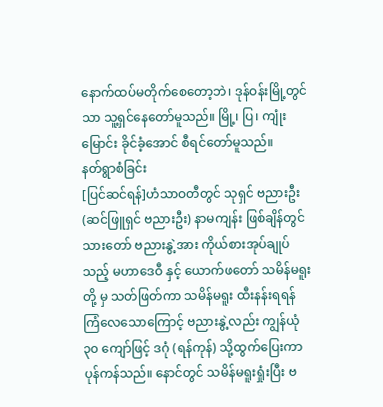နောက်ထပ်မတိုက်စေတော့ဘဲ၊ ဒုန်ဝန်းမြို့တွင်သာ သူ့ရှင်နေတော်မူသည်။ မြို့၊ ပြ၊ ကျုံးမြောင်း ခိုင်ခံ့အောင် စီရင်တော်မူသည်။
နတ်ရွာစံခြင်း
[ပြင်ဆင်ရန်]ဟံသာဝတီတွင် သုရှင် ဗညားဦး (ဆင်ဖြူရှင် ဗညားဦး) နာမကျန်း ဖြစ်ချိန်တွင် သားတော် ဗညားနွဲ့အား ကိုယ်စားအုပ်ချုပ်သည့် မဟာဒေဝီ နှင့် ယောက်ဖတော် သမိန်မရူးတို့ မှ သတ်ဖြတ်ကာ သမိန်မရူး ထီးနန်းရရန် ကြံလေသောကြောင့် ဗညားနွဲ့လည်း ကျွန်ယုံ ၃၀ ကျော်ဖြင့် ဒဂုံ (ရန်ကုန်) သို့ထွက်ပြေးကာ ပုန်ကန်သည်။ နောင်တွင် သမိန်မရူးရှုံးပြီး ဗ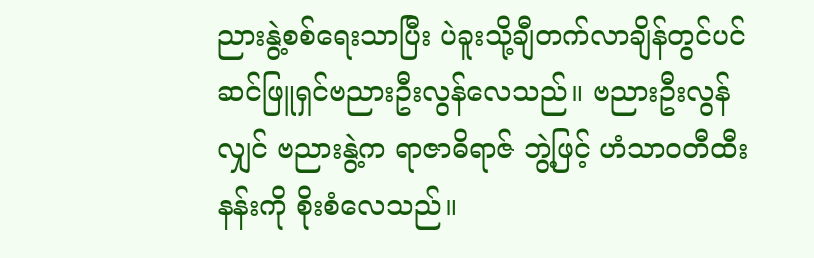ညားနွဲ့စစ်ရေးသာပြီး ပဲခူးသို့ချီတက်လာချိန်တွင်ပင် ဆင်ဖြူရှင်ဗညားဦးလွန်လေသည်။ ဗညားဦးလွန်လျှင် ဗညားနွဲ့က ရာဇာဓိရာဇ် ဘွဲ့ဖြင့် ဟံသာဝတီထီးနန်းကို စိုးစံလေသည်။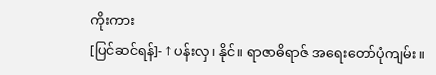ကိုးကား
[ပြင်ဆင်ရန်]- ↑ ပန်းလှ၊ နိုင်။ ရာဇာဓိရာဇ် အရေးတော်ပုံကျမ်း။